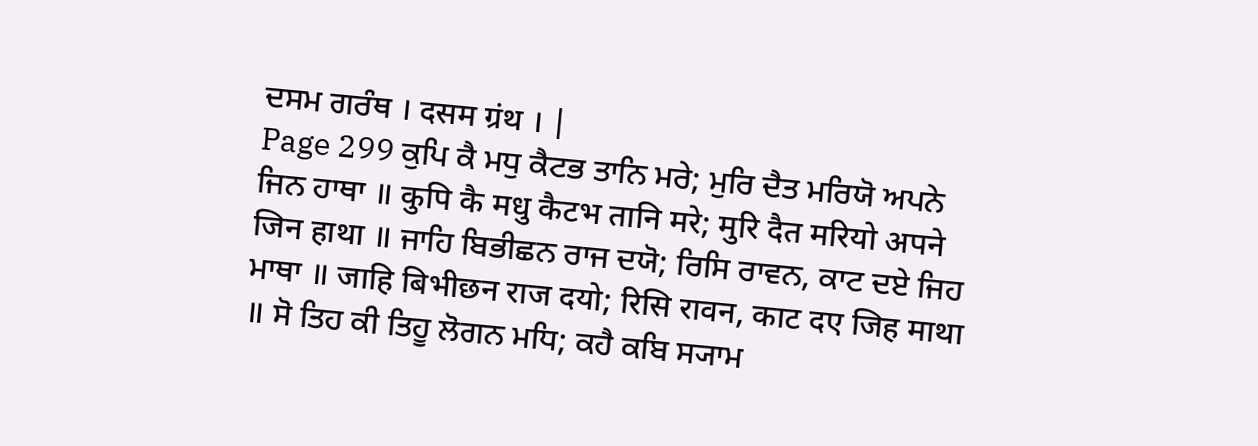ਦਸਮ ਗਰੰਥ । दसम ग्रंथ । |
Page 299 ਕੁਪਿ ਕੈ ਮਧੁ ਕੈਟਭ ਤਾਨਿ ਮਰੇ; ਮੁਰਿ ਦੈਤ ਮਰਿਯੋ ਅਪਨੇ ਜਿਨ ਹਾਥਾ ॥ कुपि कै मधु कैटभ तानि मरे; मुरि दैत मरियो अपने जिन हाथा ॥ ਜਾਹਿ ਬਿਭੀਛਨ ਰਾਜ ਦਯੋ; ਰਿਸਿ ਰਾਵਨ, ਕਾਟ ਦਏ ਜਿਹ ਮਾਥਾ ॥ जाहि बिभीछन राज दयो; रिसि रावन, काट दए जिह माथा ॥ ਸੋ ਤਿਹ ਕੀ ਤਿਹੂ ਲੋਗਨ ਮਧਿ; ਕਹੈ ਕਬਿ ਸ੍ਯਾਮ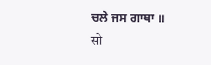ਚਲੇ ਜਸ ਗਾਥਾ ॥ सो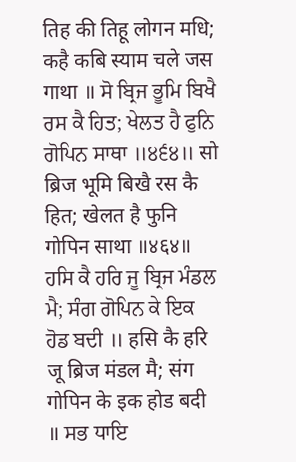तिह की तिहू लोगन मधि; कहै कबि स्याम चले जस गाथा ॥ ਸੋ ਬ੍ਰਿਜ ਭੂਮਿ ਬਿਖੈ ਰਸ ਕੈ ਹਿਤ; ਖੇਲਤ ਹੈ ਫੁਨਿ ਗੋਪਿਨ ਸਾਥਾ ॥੪੬੪॥ सो ब्रिज भूमि बिखै रस कै हित; खेलत है फुनि गोपिन साथा ॥४६४॥ ਹਸਿ ਕੈ ਹਰਿ ਜੂ ਬ੍ਰਿਜ ਮੰਡਲ ਮੈ; ਸੰਗ ਗੋਪਿਨ ਕੇ ਇਕ ਹੋਡ ਬਦੀ ॥ हसि कै हरि जू ब्रिज मंडल मै; संग गोपिन के इक होड बदी ॥ ਸਭ ਧਾਇ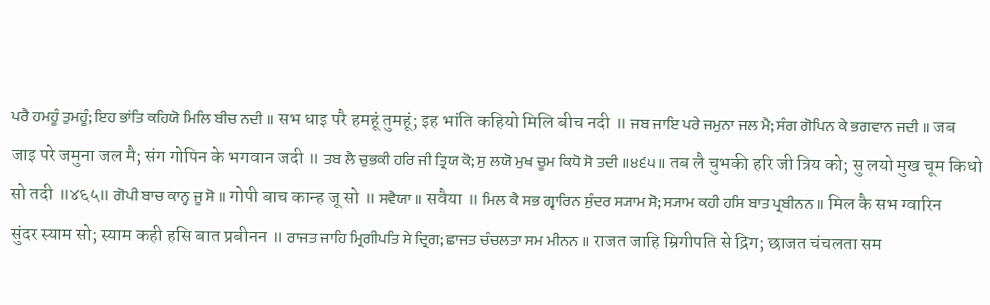ਪਰੈ ਹਮਹੂੰ ਤੁਮਹੂੰ; ਇਹ ਭਾਂਤਿ ਕਹਿਯੋ ਮਿਲਿ ਬੀਚ ਨਦੀ ॥ सभ धाइ परै हमहूं तुमहूं; इह भांति कहियो मिलि बीच नदी ॥ ਜਬ ਜਾਇ ਪਰੇ ਜਮੁਨਾ ਜਲ ਮੈ; ਸੰਗ ਗੋਪਿਨ ਕੇ ਭਗਵਾਨ ਜਦੀ ॥ जब जाइ परे जमुना जल मै; संग गोपिन के भगवान जदी ॥ ਤਬ ਲੈ ਚੁਭਕੀ ਹਰਿ ਜੀ ਤ੍ਰਿਯ ਕੋ; ਸੁ ਲਯੋ ਮੁਖ ਚੂਮ ਕਿਧੋ ਸੋ ਤਦੀ ॥੪੬੫॥ तब लै चुभकी हरि जी त्रिय को; सु लयो मुख चूम किधो सो तदी ॥४६५॥ ਗੋਪੀ ਬਾਚ ਕਾਨ੍ਹ ਜੂ ਸੋ ॥ गोपी बाच कान्ह जू सो ॥ ਸਵੈਯਾ ॥ सवैया ॥ ਮਿਲ ਕੈ ਸਭ ਗ੍ਵਾਰਿਨ ਸੁੰਦਰ ਸ੍ਯਾਮ ਸੋ; ਸ੍ਯਾਮ ਕਹੀ ਹਸਿ ਬਾਤ ਪ੍ਰਬੀਨਨ ॥ मिल कै सभ ग्वारिन सुंदर स्याम सो; स्याम कही हसि बात प्रबीनन ॥ ਰਾਜਤ ਜਾਹਿ ਮ੍ਰਿਗੀਪਤਿ ਸੇ ਦ੍ਰਿਗ; ਛਾਜਤ ਚੰਚਲਤਾ ਸਮ ਮੀਨਨ ॥ राजत जाहि म्रिगीपति से द्रिग; छाजत चंचलता सम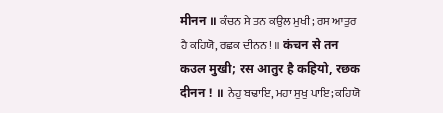मीनन ॥ ਕੰਚਨ ਸੇ ਤਨ ਕਉਲ ਮੁਖੀ; ਰਸ ਆਤੁਰ ਹੈ ਕਹਿਯੋ, ਰਛਕ ਦੀਨਨ ! ॥ कंचन से तन कउल मुखी; रस आतुर है कहियो, रछक दीनन ! ॥ ਨੇਹੁ ਬਢਾਇ, ਮਹਾ ਸੁਖੁ ਪਾਇ; ਕਹਿਯੋ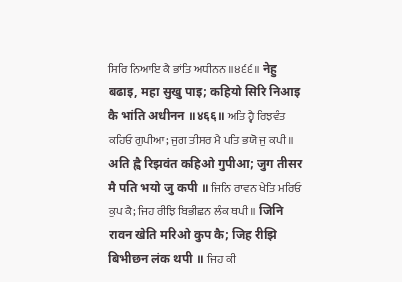ਸਿਰਿ ਨਿਆਇ ਕੈ ਭਾਂਤਿ ਅਧੀਨਨ ॥੪੬੬॥ नेहु बढाइ, महा सुखु पाइ; कहियो सिरि निआइ कै भांति अधीनन ॥४६६॥ ਅਤਿ ਹ੍ਵੈ ਰਿਝਵੰਤ ਕਹਿਓ ਗੁਪੀਆ; ਜੁਗ ਤੀਸਰ ਮੈ ਪਤਿ ਭਯੋ ਜੁ ਕਪੀ ॥ अति ह्वै रिझवंत कहिओ गुपीआ; जुग तीसर मै पति भयो जु कपी ॥ ਜਿਨਿ ਰਾਵਨ ਖੇਤਿ ਮਰਿਓ ਕੁਪ ਕੈ; ਜਿਹ ਰੀਝਿ ਬਿਭੀਛਨ ਲੰਕ ਥਪੀ ॥ जिनि रावन खेति मरिओ कुप कै; जिह रीझि बिभीछन लंक थपी ॥ ਜਿਹ ਕੀ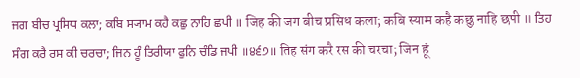ਜਗ ਬੀਚ ਪ੍ਰਸਿਧ ਕਲਾ; ਕਬਿ ਸ੍ਯਾਮ ਕਹੈ ਕਛੁ ਨਾਹਿ ਛਪੀ ॥ जिह की जग बीच प्रसिध कला; कबि स्याम कहै कछु नाहि छपी ॥ ਤਿਹ ਸੰਗ ਕਰੈ ਰਸ ਕੀ ਚਰਚਾ; ਜਿਨ ਹੂੰ ਤਿਰੀਯਾ ਫੁਨਿ ਚੰਡਿ ਜਪੀ ॥੪੬੭॥ तिह संग करै रस की चरचा; जिन हूं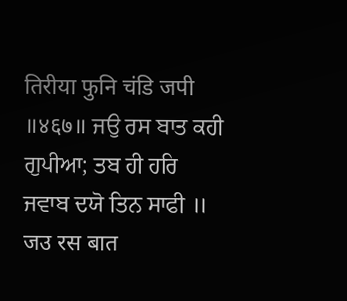तिरीया फुनि चंडि जपी ॥४६७॥ ਜਉ ਰਸ ਬਾਤ ਕਹੀ ਗੁਪੀਆ; ਤਬ ਹੀ ਹਰਿ ਜਵਾਬ ਦਯੋ ਤਿਨ ਸਾਫੀ ॥ जउ रस बात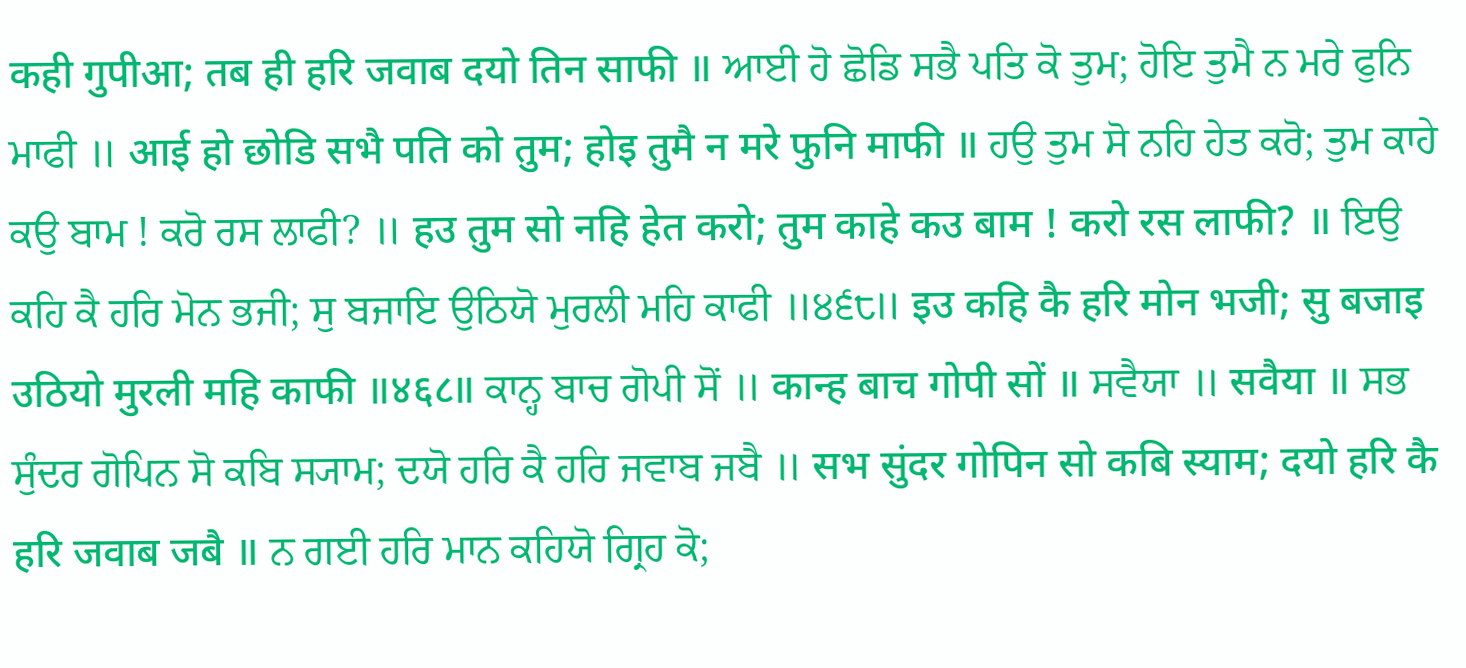कही गुपीआ; तब ही हरि जवाब दयो तिन साफी ॥ ਆਈ ਹੋ ਛੋਡਿ ਸਭੈ ਪਤਿ ਕੋ ਤੁਮ; ਹੋਇ ਤੁਮੈ ਨ ਮਰੇ ਫੁਨਿ ਮਾਫੀ ॥ आई हो छोडि सभै पति को तुम; होइ तुमै न मरे फुनि माफी ॥ ਹਉ ਤੁਮ ਸੋ ਨਹਿ ਹੇਤ ਕਰੋ; ਤੁਮ ਕਾਹੇ ਕਉ ਬਾਮ ! ਕਰੋ ਰਸ ਲਾਫੀ? ॥ हउ तुम सो नहि हेत करो; तुम काहे कउ बाम ! करो रस लाफी? ॥ ਇਉ ਕਹਿ ਕੈ ਹਰਿ ਮੋਨ ਭਜੀ; ਸੁ ਬਜਾਇ ਉਠਿਯੋ ਮੁਰਲੀ ਮਹਿ ਕਾਫੀ ॥੪੬੮॥ इउ कहि कै हरि मोन भजी; सु बजाइ उठियो मुरली महि काफी ॥४६८॥ ਕਾਨ੍ਹ ਬਾਚ ਗੋਪੀ ਸੋਂ ॥ कान्ह बाच गोपी सों ॥ ਸਵੈਯਾ ॥ सवैया ॥ ਸਭ ਸੁੰਦਰ ਗੋਪਿਨ ਸੋ ਕਬਿ ਸ੍ਯਾਮ; ਦਯੋ ਹਰਿ ਕੈ ਹਰਿ ਜਵਾਬ ਜਬੈ ॥ सभ सुंदर गोपिन सो कबि स्याम; दयो हरि कै हरि जवाब जबै ॥ ਨ ਗਈ ਹਰਿ ਮਾਨ ਕਹਿਯੋ ਗ੍ਰਿਹ ਕੋ;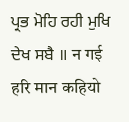ਪ੍ਰਭ ਮੋਹਿ ਰਹੀ ਮੁਖਿ ਦੇਖ ਸਬੈ ॥ न गई हरि मान कहियो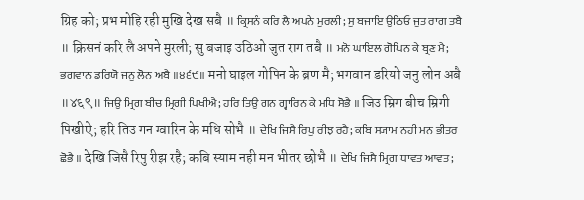ग्रिह को; प्रभ मोहि रही मुखि देख सबै ॥ ਕ੍ਰਿਸਨੰ ਕਰਿ ਲੈ ਅਪਨੇ ਮੁਰਲੀ; ਸੁ ਬਜਾਇ ਉਠਿਓ ਜੁਤ ਰਾਗ ਤਬੈ ॥ क्रिसनं करि लै अपने मुरली; सु बजाइ उठिओ जुत राग तबै ॥ ਮਨੋ ਘਾਇਲ ਗੋਪਿਨ ਕੇ ਬ੍ਰਣ ਮੈ; ਭਗਵਾਨ ਡਰਿਯੋ ਜਨੁ ਲੋਨ ਅਬੈ ॥੪੬੯॥ मनो घाइल गोपिन के ब्रण मै; भगवान डरियो जनु लोन अबै ॥४६९॥ ਜਿਉ ਮ੍ਰਿਗ ਬੀਚ ਮ੍ਰਿਗੀ ਪਿਖੀਐ; ਹਰਿ ਤਿਉ ਗਨ ਗ੍ਵਾਰਿਨ ਕੇ ਮਧਿ ਸੋਭੈ ॥ जिउ म्रिग बीच म्रिगी पिखीऐ; हरि तिउ गन ग्वारिन के मधि सोभै ॥ ਦੇਖਿ ਜਿਸੈ ਰਿਪੁ ਰੀਝ ਰਹੈ; ਕਬਿ ਸ੍ਯਾਮ ਨਹੀ ਮਨ ਭੀਤਰ ਛੋਭੈ ॥ देखि जिसै रिपु रीझ रहै; कबि स्याम नही मन भीतर छोभै ॥ ਦੇਖਿ ਜਿਸੈ ਮ੍ਰਿਗ ਧਾਵਤ ਆਵਤ;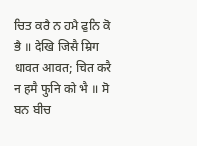ਚਿਤ ਕਰੈ ਨ ਹਮੈ ਫੁਨਿ ਕੋ ਭੈ ॥ देखि जिसै म्रिग धावत आवत; चित करै न हमै फुनि को भै ॥ ਸੋ ਬਨ ਬੀਚ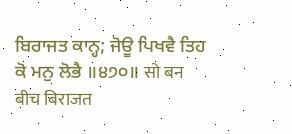ਬਿਰਾਜਤ ਕਾਨ੍ਹ; ਜੋਊ ਪਿਖਵੈ ਤਿਹ ਕੋ ਮਨੁ ਲੋਭੈ ॥੪੭੦॥ सो बन बीच बिराजत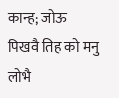कान्ह; जोऊ पिखवै तिह को मनु लोभै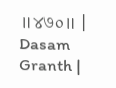॥४७०॥ |
Dasam Granth |